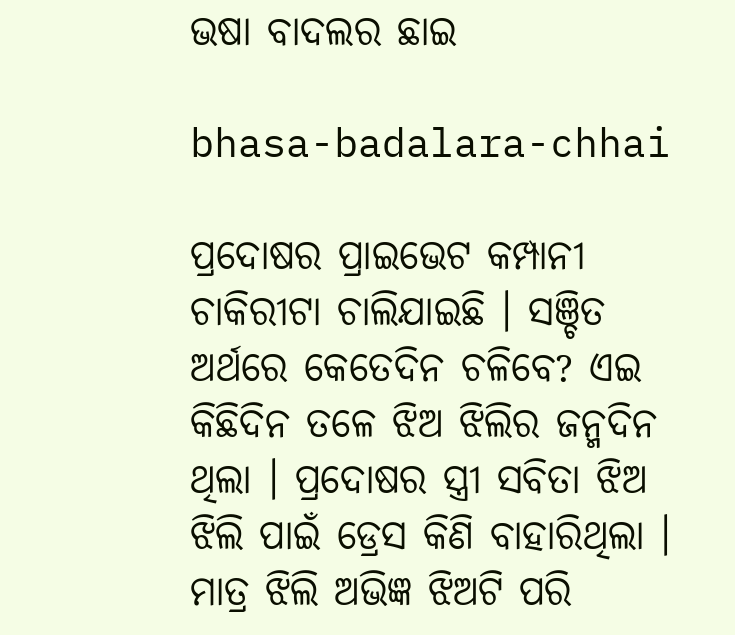ଭଷା ବାଦଲର ଛାଇ

bhasa-badalara-chhai

ପ୍ରଦୋଷର ପ୍ରାଇଭେଟ କମ୍ପାନୀ ଚାକିରୀଟା ଚାଲିଯାଇଛି । ସଞ୍ଚିତ ଅର୍ଥରେ କେତେଦିନ ଚଳିବେ? ଏଇ କିଛିଦିନ ତଳେ ଝିଅ ଝିଲିର ଜନ୍ମଦିନ ଥିଲା । ପ୍ରଦୋଷର ସ୍ତ୍ରୀ ସବିତା ଝିଅ ଝିଲି ପାଇଁ ଡ୍ରେସ କିଣି ବାହାରିଥିଲା । ମାତ୍ର ଝିଲି ଅଭିଜ୍ଞ ଝିଅଟି ପରି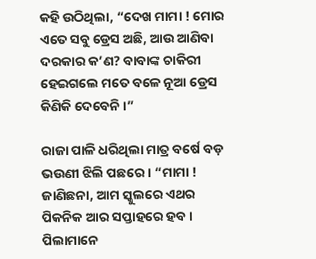କହି ଉଠିଥିଲା, “ଦେଖ ମାମା ! ମୋର ଏତେ ସବୁ ଡ୍ରେସ ଅଛି, ଆଉ ଆଣିବା ଦରକାର କ’ଣ? ବାବାଙ୍କ ଚାକିରୀ ହେଇଗଲେ ମତେ ବଳେ ନୂଆ ଡ୍ରେସ କିଣିକି ଦେବେନି ।”

ରାଜା ପାଳି ଧରିଥିଲା ମାତ୍ର ବର୍ଷେ ବଡ଼ ଭଉଣୀ ଝିଲି ପଛରେ । “ମାମା ! ଜାଣିଛନା, ଆମ ସ୍କୁଲରେ ଏଥର ପିକନିକ ଆର ସପ୍ତାହରେ ହବ । ପିଲାମାନେ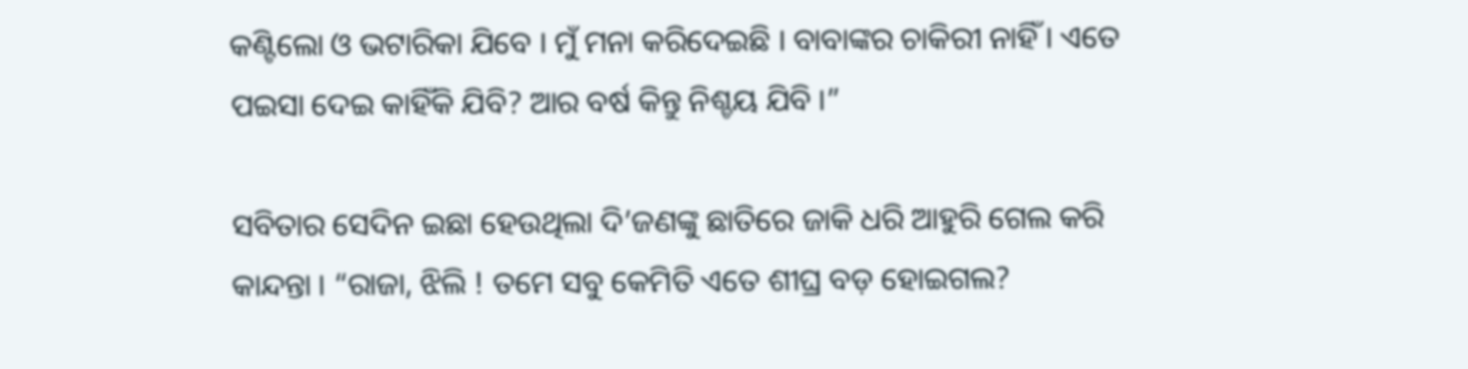କଣ୍ଟିଲୋ ଓ ଭଟାରିକା ଯିବେ । ମୁଁ ମନା କରିଦେଇଛି । ବାବାଙ୍କର ଚାକିରୀ ନାହିଁ । ଏତେ ପଇସା ଦେଇ କାହିଁକି ଯିବି? ଆର ବର୍ଷ କିନ୍ତୁ ନିଶ୍ଚୟ ଯିବି ।”

ସବିତାର ସେଦିନ ଇଛା ହେଉଥିଲା ଦି’ଜଣଙ୍କୁ ଛାତିରେ ଜାକି ଧରି ଆହୁରି ଗେଲ କରି କାନ୍ଦନ୍ତା । “ରାଜା, ଝିଲି ! ତମେ ସବୁ କେମିତି ଏତେ ଶୀଘ୍ର ବଡ଼ ହୋଇଗଲ?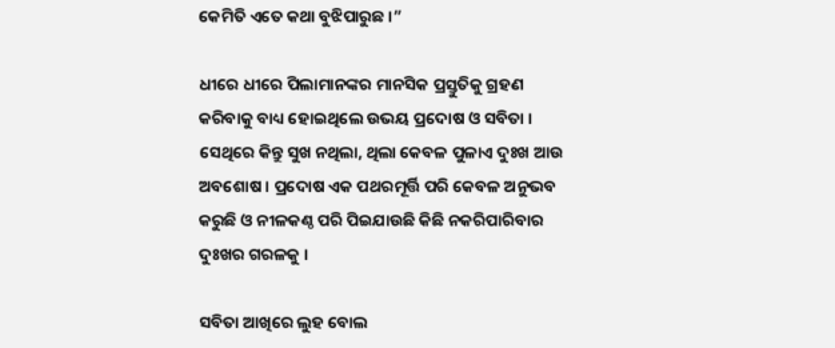କେମିତି ଏତେ କଥା ବୁଝିପାରୁଛ ।”

ଧୀରେ ଧୀରେ ପିଲାମାନଙ୍କର ମାନସିକ ପ୍ରସ୍ତୁତିକୁ ଗ୍ରହଣ କରିବାକୁ ବାଧ୍ୟ ହୋଇଥିଲେ ଉଭୟ ପ୍ରଦୋଷ ଓ ସବିତା । ସେଥିରେ କିନ୍ତୁ ସୁଖ ନଥିଲା, ଥିଲା କେବଳ ପୁଳାଏ ଦୁଃଖ ଆଉ ଅବଶୋଷ । ପ୍ରଦୋଷ ଏକ ପଥରମୂର୍ତ୍ତି ପରି କେବଳ ଅନୁଭବ କରୁଛି ଓ ନୀଳକଣ୍ଠ ପରି ପିଇଯାଉଛି କିଛି ନକରିପାରିବାର ଦୁଃଖର ଗରଳକୁ ।

ସବିତା ଆଖିରେ ଲୁହ ବୋଲ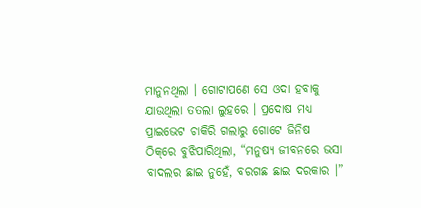ମାନୁନଥିଲା । ଗୋଟାପଣେ ସେ ଓଦା ହବାକୁ ଯାଉଥିଲା ତତଲା ଲୁହରେ । ପ୍ରଦୋଷ ମଧ୍ୟ ପ୍ରାଇଭେଟ ଚାକିରି ଗଲାରୁ ଗୋଟେ ଜିନିଷ ଠିକ୍‌ରେ ବୁଝିପାରିଥିଲା, “ମନୁଷ୍ୟ ଜୀବନରେ ଭସା ବାଦଲର ଛାଇ ନୁହେଁ, ବରଗଛ ଛାଇ ଦରକାର ।”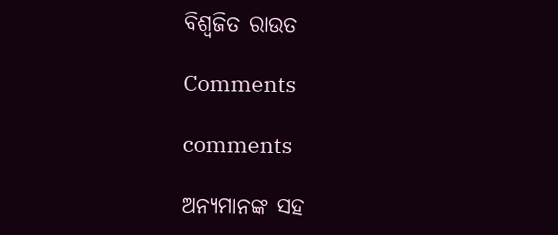ବିଶ୍ୱଜିତ ରାଉତ

Comments

comments

ଅନ୍ୟମାନଙ୍କ ସହ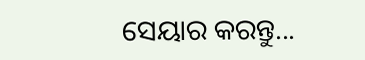ସେୟାର କରନ୍ତୁ...